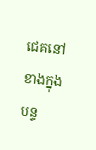ជេគនៅខាងក្នុងបន្ទ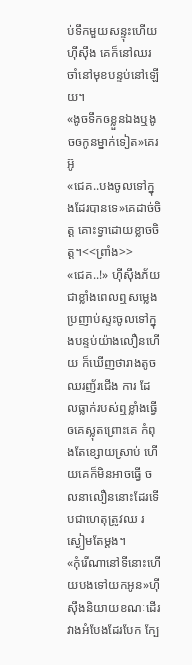ប់ទឹកមួយសន្ទុះហើយហុីសុឹង គេក៏នៅឈរចាំនៅមុខបន្ទប់នៅឡើយ។
«ងូចទឹកឲខ្លួនឯងឬងូចឲកូនម្នាក់ទៀត»គេរអ៊ូ
«ជេគ..បងចូលទៅក្នុងដែរបានទេ»គេដាច់ចិត្ត គោះទ្វាដោយខ្លាចចិត្ត។<<ព្រាំង>>
«ជេគ..!» ហុីសុឹងភ័យជាខ្លាំងពេលឮសម្លេង ប្រញាប់ស្ទះចូលទៅក្នុងបន្ទប់យ៉ាងលឿនហើយ ក៏ឃើញថារាងតូចឈរញ័រជើង ការ ដែលធ្លាក់របស់ឮខ្លាំងធ្វើឲគេស្លុតព្រោះគេ កំពុងតែខ្សោយស្រាប់ ហើយគេក៏មិនអាចធ្វើ ចលនាលឿននោះដែរទើបជាហេតុត្រូវឈ រស្ងៀមតែម្តង។
«កុំរើណានៅទីនោះហើយបងទៅយកអូន»ហុីសុឹងនិយាយខណៈដើរវាងអំបែងដែរបែក ក្បែ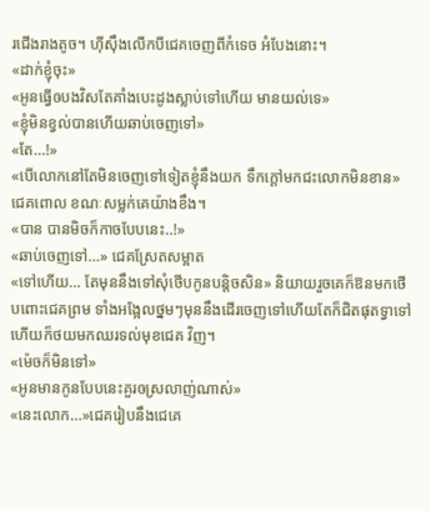រជើងរាងតូច។ ហុីសុឹងលើកបីជេគចេញពីកំទេច អំបែងនោះ។
«ដាក់ខ្ញុំចុះ»
«អូនធ្វើឲបងវិសតែគាំងបេះដូងស្លាប់ទៅហើយ មានយល់ទេ»
«ខ្ញុំមិនខ្វល់បានហើយឆាប់ចេញទៅ»
«តែ...!»
«បើលោកនៅតែមិនចេញទៅទៀតខ្ញុំនឹងយក ទឹកក្ដៅមកជះលោកមិនខាន» ជេគពោល ខណៈសម្លក់គេយ៉ាងខឹង។
«បាន បានមិចក៏កាចបែបនេះ..!»
«ឆាប់ចេញទៅ...» ជេគស្រែតសម្អាត
«ទៅហើយ... តែមុននឹងទៅសុំថើបកូនបន្តិចសិន» និយាយរួចគេក៏ឱនមកថើបពោះជេគព្រម ទាំងអង្អែលថ្នមៗមុននឹងដើរចេញទៅហើយតែក៏ជិតផុតទ្វាទៅហើយក៏ថយមកឈរទល់មុខជេគ វិញ។
«ម៉េចក៏មិនទៅ»
«អូនមានកូនបែបនេះគួរឲស្រលាញ់ណាស់»
«នេះលោក...»ជេគរៀបនឹងជេគេ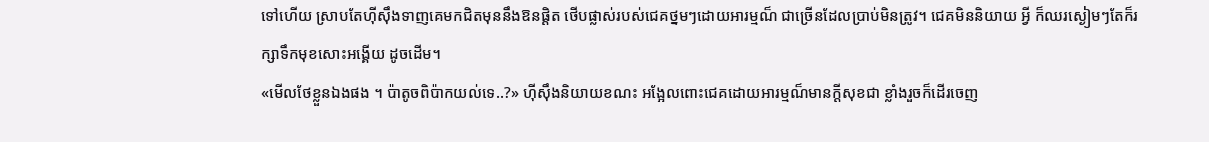ទៅហើយ ស្រាបតែហុីសុឹងទាញគេមកជិតមុននឹងឱនផ្តិត ថើបផ្លាស់របស់ជេគថ្នមៗដោយអារម្មណ៏ ជាច្រើនដែលប្រាប់មិនត្រូវ។ ជេគមិននិយាយ អ្វី ក៏ឈរស្ងៀមៗតែក៏រក្សាទឹកមុខសោះអង្គើយ ដូចដើម។
«មើលថែខ្លួនឯងផង ។ ប៉ាតូចពិប៉ាកយល់ទេ..?» ហុីសុឹងនិយាយខណះ អង្អែលពោះជេគដោយអារម្មណ៏មានក្តីសុខជា ខ្លាំងរួចក៏ដើរចេញ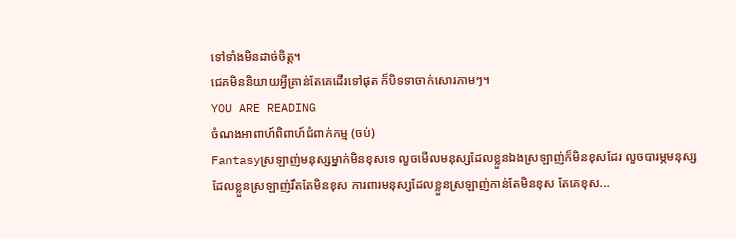ទៅទាំងមិនដាច់ចិត្ត។
ជេគមិននិយាយអ្វីគ្រាន់តែគេដើរទៅផុត ក៏បិទទាចាក់សោរភាមៗ។
YOU ARE READING
ចំណងអាពាហ៍ពិពាហ៍ជំពាក់កម្ម (ចប់)
Fantasyស្រឡាញ់មនុស្សម្នាក់មិនខុសទេ លួចមើលមនុស្សដែលខ្លួនឯងស្រឡាញ់ក៏មិនខុសដែរ លួចបារម្ភមនុស្សដែលខ្លួនស្រឡាញ់រឹតតែមិនខុស ការពារមនុស្សដែលខ្លួនស្រឡាញ់កាន់តែមិនខុស តែគេខុស...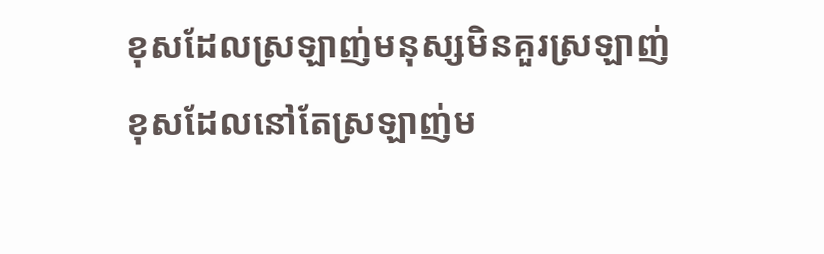ខុសដែលស្រឡាញ់មនុស្សមិនគួរស្រឡាញ់ ខុសដែលនៅតែស្រឡាញ់ម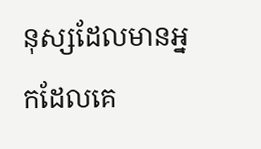នុស្សដែលមានអ្នកដែលគេ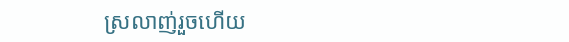ស្រលាញ់រួចហើយ